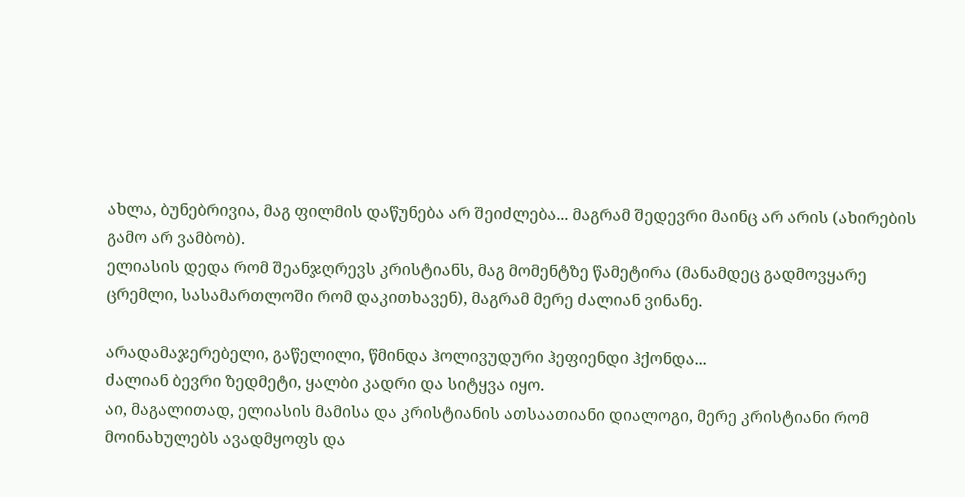ახლა, ბუნებრივია, მაგ ფილმის დაწუნება არ შეიძლება... მაგრამ შედევრი მაინც არ არის (ახირების გამო არ ვამბობ).
ელიასის დედა რომ შეანჯღრევს კრისტიანს, მაგ მომენტზე წამეტირა (მანამდეც გადმოვყარე ცრემლი, სასამართლოში რომ დაკითხავენ), მაგრამ მერე ძალიან ვინანე.

არადამაჯერებელი, გაწელილი, წმინდა ჰოლივუდური ჰეფიენდი ჰქონდა...
ძალიან ბევრი ზედმეტი, ყალბი კადრი და სიტყვა იყო.
აი, მაგალითად, ელიასის მამისა და კრისტიანის ათსაათიანი დიალოგი, მერე კრისტიანი რომ მოინახულებს ავადმყოფს და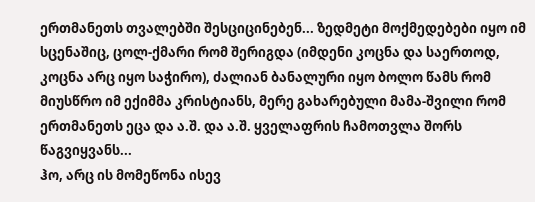ერთმანეთს თვალებში შესციცინებენ... ზედმეტი მოქმედებები იყო იმ სცენაშიც, ცოლ-ქმარი რომ შერიგდა (იმდენი კოცნა და საერთოდ, კოცნა არც იყო საჭირო), ძალიან ბანალური იყო ბოლო წამს რომ მიუსწრო იმ ექიმმა კრისტიანს, მერე გახარებული მამა-შვილი რომ ერთმანეთს ეცა და ა.შ. და ა.შ. ყველაფრის ჩამოთვლა შორს წაგვიყვანს...
ჰო, არც ის მომეწონა ისევ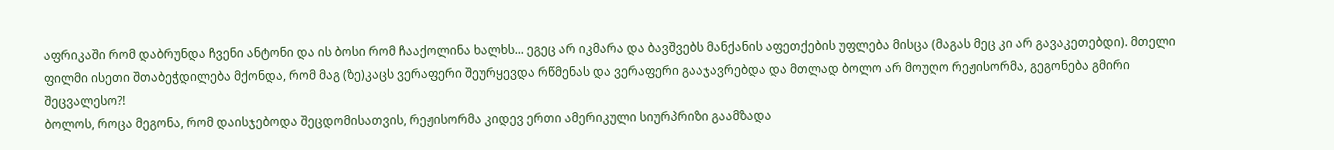აფრიკაში რომ დაბრუნდა ჩვენი ანტონი და ის ბოსი რომ ჩააქოლინა ხალხს... ეგეც არ იკმარა და ბავშვებს მანქანის აფეთქების უფლება მისცა (მაგას მეც კი არ გავაკეთებდი). მთელი ფილმი ისეთი შთაბეჭდილება მქონდა, რომ მაგ (ზე)კაცს ვერაფერი შეურყევდა რწმენას და ვერაფერი გააჯავრებდა და მთლად ბოლო არ მოუღო რეჟისორმა, გეგონება გმირი შეცვალესო?!
ბოლოს, როცა მეგონა, რომ დაისჯებოდა შეცდომისათვის, რეჟისორმა კიდევ ერთი ამერიკული სიურპრიზი გაამზადა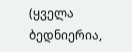(ყველა ბედნიერია,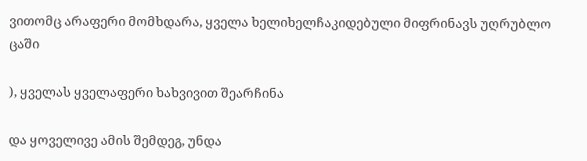ვითომც არაფერი მომხდარა, ყველა ხელიხელჩაკიდებული მიფრინავს უღრუბლო ცაში

), ყველას ყველაფერი ხახვივით შეარჩინა

და ყოველივე ამის შემდეგ, უნდა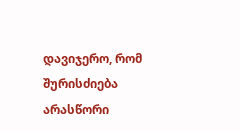დავიჯერო, რომ შურისძიება არასწორი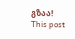გზაა!
This post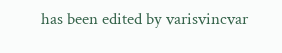has been edited by varisvincvar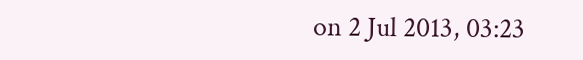on 2 Jul 2013, 03:23